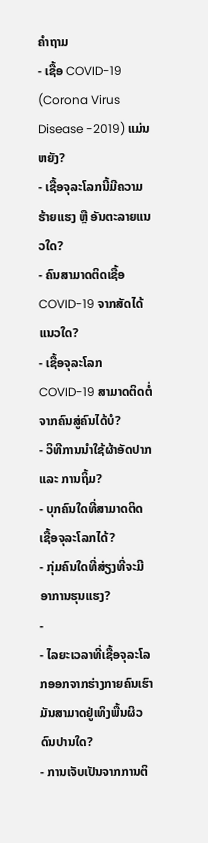ຄໍາຖາມ
- ເຊື້ອ COVID-19 (Corona Virus Disease -2019) ແມ່ນຫຍັງ?
- ເຊື້ອຈຸລະໂລກນີ້ມີຄວາມຮ້າຍແຮງ ຫຼື ອັນຕະລາຍແນວໃດ?
- ຄົນສາມາດຕິດເຊື້ອ COVID-19 ຈາກສັດໄດ້ແນວໃດ?
- ເຊື້ອຈຸລະໂລກ COVID-19 ສາມາດຕິດຕໍ່ຈາກຄົນສູ່ຄົນໄດ້ບໍ?
- ວິທີການນຳໃຊ້ຜ້າອັດປາກ ແລະ ການຖິ້ມ?
- ບຸກຄົນໃດທີ່ສາມາດຕິດເຊື້ອຈຸລະໂລກໄດ້?
- ກຸ່ມຄົນໃດທີ່ສ່ຽງທີ່ຈະມີອາການຮຸນແຮງ?
-
- ໄລຍະເວລາທີ່ເຊື້ອຈຸລະໂລກອອກຈາກຮ່າງກາຍຄົນເຮົາ ມັນສາມາດຢູ່ເທິງພື້ນຜິວດົນປານໃດ?
- ການເຈັບເປັນຈາກການຕິ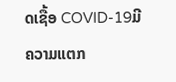ດເຊື້ອ COVID-19ມີຄວາມແຕກ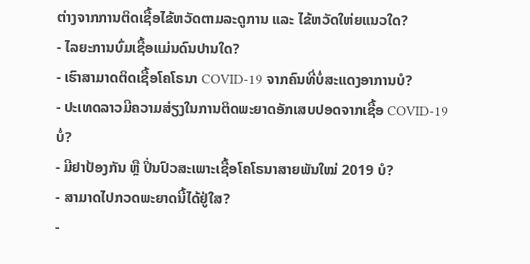ຕ່າງຈາກການຕິດເຊື້ອໄຂ້ຫວັດຕາມລະດູການ ແລະ ໄຂ້ຫວັດໃຫ່ຍແນວໃດ?
- ໄລຍະການບົ່ມເຊື້ອແມ່ນດົນປານໃດ?
- ເຮົາສາມາດຕິດເຊື້ອໂຄໂຣນາ COVID-19 ຈາກຄົນທີ່ບໍ່ສະແດງອາການບໍ?
- ປະເທດລາວມີຄວາມສ່ຽງໃນການຕິດພະຍາດອັກເສບປອດຈາກເຊື້ອ COVID-19 ບໍ່?
- ມີຢາປ້ອງກັນ ຫຼື ປິ່ນປົວສະເພາະເຊື້ອໂຄໂຣນາສາຍພັນໃໝ່ 2019 ບໍ?
- ສາມາດໄປກວດພະຍາດນີ້ໄດ້ຢູ່ໃສ?
-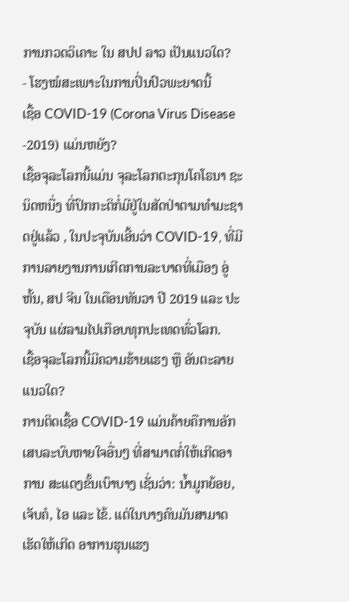ການກວດວິເຄາະ ໃນ ສປປ ລາວ ເປັນແນວໃດ?
- ໂຮງໝໍສະເພາະໃນການປິ່ນປົວພະຍາດນີ້
ເຊື້ອ COVID-19 (Corona Virus Disease -2019) ແມ່ນຫຍັງ?
ເຊື້ອຈຸລະໂລກນີ້ແມ່ນ ຈຸລະໂລກຕະກຸນໂຄໂຣນາ ຊະນິດຫນື່ງ ທີ່ປົກກະຕິກໍ່ມີຢູ່ໃນສັດປ່າຕາມທຳມະຊາດຢູ່ແລ້ວ , ໃນປະຈຸບັນເອີ້ນວ່າ COVID-19, ທີ່ມີການລາຍງານການເກີດການລະບາດທີ່ເມືອງ ອູ່ຫັ້ນ, ສປ ຈີນ ໃນເດືອນທັນວາ ປີ 2019 ແລະ ປະຈຸບັນ ແຜ່ລາມໄປເກືອບທຸກປະເທດທົ່ວໂລກ.
ເຊື້ອຈຸລະໂລກນີ້ມີຄວາມຮ້າຍແຮງ ຫຼື ອັນຕະລາຍແນວໃດ?
ການຕິດເຊື້ອ COVID-19 ແມ່ນຄ້າຍຄືການອັກເສບລະບົບຫາຍໃຈອື່ນໆ ທີ່ສາມາດກໍ່ໃຫ້ເກີດອາການ ສະແດງຂັ້ນເບົາບາງ ເຊັ່ນວ່າ: ນ້ຳມູກຍ້ອຍ, ເຈັບຄໍ, ໄອ ແລະ ໄຂ້. ແຕ່ໃນບາງຄົນມັນສາມາດເຮັດໃຫ້ເກີດ ອາການຮຸນແຮງ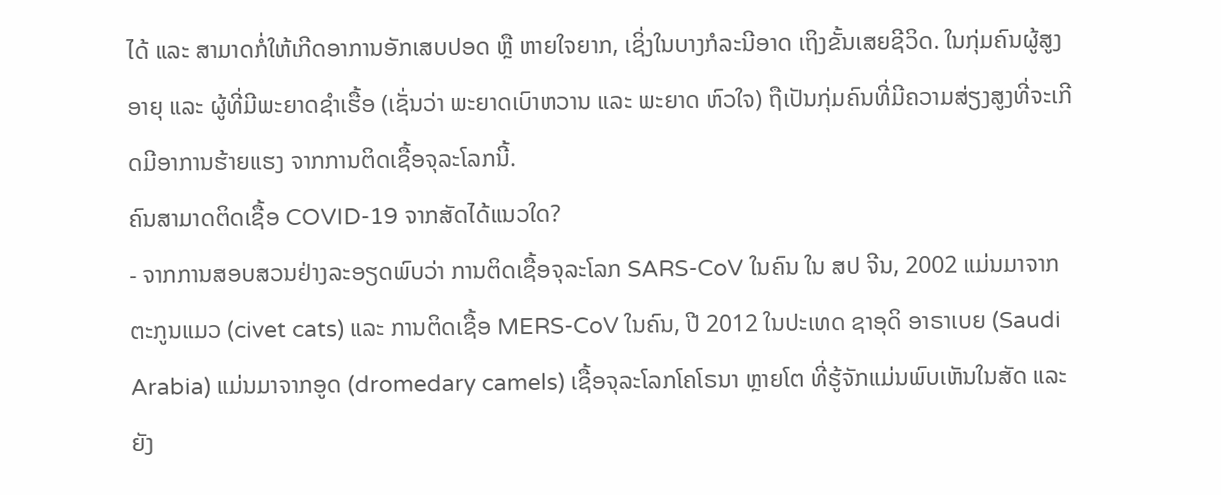ໄດ້ ແລະ ສາມາດກໍ່ໃຫ້ເກີດອາການອັກເສບປອດ ຫຼື ຫາຍໃຈຍາກ, ເຊິ່ງໃນບາງກໍລະນີອາດ ເຖິງຂັ້ນເສຍຊີວິດ. ໃນກຸ່ມຄົນຜູ້ສູງອາຍຸ ແລະ ຜູ້ທີ່ມີພະຍາດຊຳເຮື້ອ (ເຊັ່ນວ່າ ພະຍາດເບົາຫວານ ແລະ ພະຍາດ ຫົວໃຈ) ຖືເປັນກຸ່ມຄົນທີ່ມີຄວາມສ່ຽງສູງທີ່ຈະເກີດມີອາການຮ້າຍແຮງ ຈາກການຕິດເຊື້ອຈຸລະໂລກນີ້.
ຄົນສາມາດຕິດເຊື້ອ COVID-19 ຈາກສັດໄດ້ແນວໃດ?
- ຈາກການສອບສວນຢ່າງລະອຽດພົບວ່າ ການຕິດເຊື້ອຈຸລະໂລກ SARS-CoV ໃນຄົນ ໃນ ສປ ຈີນ, 2002 ແມ່ນມາຈາກ ຕະກູນແມວ (civet cats) ແລະ ການຕິດເຊື້ອ MERS-CoV ໃນຄົນ, ປີ 2012 ໃນປະເທດ ຊາອຸດິ ອາຣາເບຍ (Saudi Arabia) ແມ່ນມາຈາກອູດ (dromedary camels) ເຊື້ອຈຸລະໂລກໂຄໂຣນາ ຫຼາຍໂຕ ທີ່ຮູ້ຈັກແມ່ນພົບເຫັນໃນສັດ ແລະ ຍັງ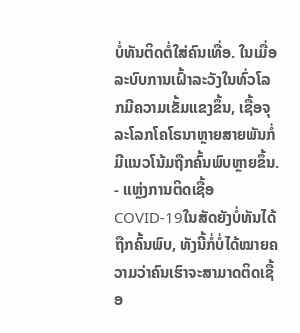ບໍ່ທັນຕິດຕໍ່ໃສ່ຄົນເທື່ອ. ໃນເມື່ອລະບົບການເຝົ້າລະວັງໃນທົ່ວໂລກມີຄວາມເຂັ້ມແຂງຂຶ້ນ, ເຊື້ອຈຸລະໂລກໂຄໂຣນາຫຼາຍສາຍພັນກໍ່ມີແນວໂນ້ມຖືກຄົ້ນພົບຫຼາຍຂຶ້ນ.
- ແຫຼ່ງການຕິດເຊື້ອ COVID-19ໃນສັດຍັງບໍ່ທັນໄດ້ຖືກຄົ້ນພົບ, ທັງນີ້ກໍ່ບໍ່ໄດ້ໝາຍຄວາມວ່າຄົນເຮົາຈະສາມາດຕິດເຊື້ອ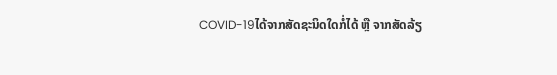COVID-19ໄດ້ຈາກສັດຊະນິດໃດກໍ່ໄດ້ ຫຼື ຈາກສັດລ້ຽ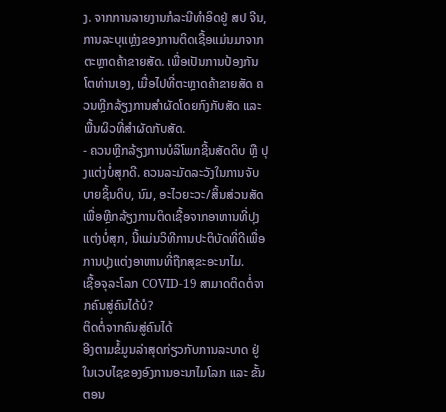ງ. ຈາກການລາຍງານກໍລະນີທຳອິດຢູ່ ສປ ຈີນ, ການລະບຸແຫຼ່ງຂອງການຕິດເຊື້ອແມ່ນມາຈາກຕະຫຼາດຄ້າຂາຍສັດ. ເພື່ອເປັນການປ້ອງກັນໂຕທ່ານເອງ, ເມື່ອໄປທີ່ຕະຫຼາດຄ້າຂາຍສັດ ຄວນຫຼີກລ້ຽງການສຳຜັດໂດຍກົງກັບສັດ ແລະ ພື້ນຜິວທີ່ສຳຜັດກັບສັດ.
- ຄວນຫຼີກລ້ຽງການບໍລິໂພກຊີ້ນສັດດິບ ຫຼື ປຸງແຕ່ງບໍ່ສຸກດີ. ຄວນລະມັດລະວັງໃນການຈັບບາຍຊິ້ນດິບ, ນົມ, ອະໄວຍະວະ/ສິ້ນສ່ວນສັດ ເພື່ອຫຼີກລ້ຽງການຕິດເຊື້ອຈາກອາຫານທີ່ປຸງແຕ່ງບໍ່ສຸກ, ນີ້ແມ່ນວິທີການປະຕິບັດທີ່ດີເພື່ອການປຸງແຕ່ງອາຫານທີ່ຖືກສຸຂະອະນາໄມ.
ເຊື້ອຈຸລະໂລກ COVID-19 ສາມາດຕິດຕໍ່ຈາກຄົນສູ່ຄົນໄດ້ບໍ?
ຕິດຕໍ່ຈາກຄົນສູ່ຄົນໄດ້
ອີງຕາມຂໍ້ມູນລ່າສຸດກ່ຽວກັບການລະບາດ ຢູ່ໃນເວບໄຊຂອງອົງການອະນາໄມໂລກ ແລະ ຂັ້ນຕອນ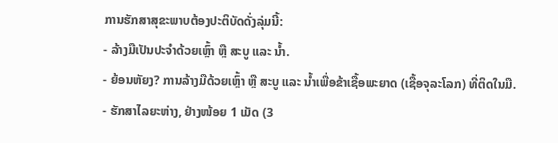ການຮັກສາສຸຂະພາບຕ້ອງປະຕິບັດດັ່ງລຸ່ມນີ້:
- ລ້າງມືເປັນປະຈຳດ້ວຍເຫຼົ້າ ຫຼື ສະບູ ແລະ ນ້ຳ.
- ຍ້ອນຫັຍງ? ການລ້າງມືດ້ວຍເຫຼົ້າ ຫຼື ສະບູ ແລະ ນ້ຳເພື່ອຂ້າເຊື້ອພະຍາດ (ເຊື້ອຈຸລະໂລກ) ທີ່ຕິດໃນມື.
- ຮັກສາໄລຍະຫ່າງ, ຢ່າງໜ້ອຍ 1 ເມັດ (3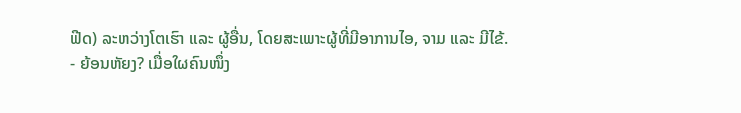ຟີດ) ລະຫວ່າງໂຕເຮົາ ແລະ ຜູ້ອື່ນ, ໂດຍສະເພາະຜູ້ທີ່ມີອາການໄອ, ຈາມ ແລະ ມີໄຂ້.
- ຍ້ອນຫັຍງ? ເມື່ອໃຜຄົນໜຶ່ງ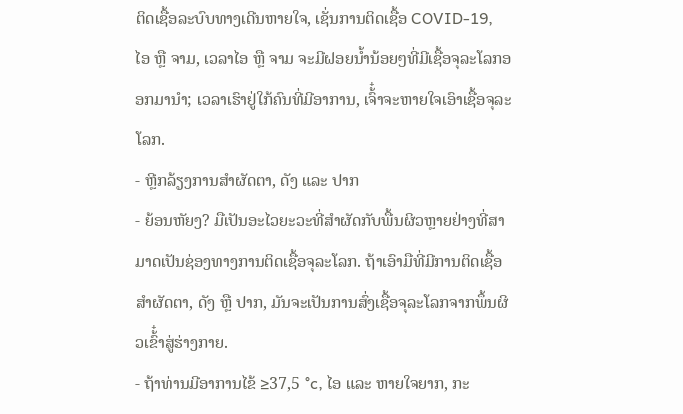ຕິດເຊື້ອລະບົບທາງເດີນຫາຍໃຈ, ເຊັ່ນການຕິດເຊື້ອ COVID-19, ໄອ ຫຼື ຈາມ, ເວລາໄອ ຫຼື ຈາມ ຈະມີຝອຍນ້ຳນ້ອຍໆທີ່ມີເຊື້ອຈຸລະໂລກອອກມານຳ; ເວລາເຮົາຢູ່ໃກ້ຄົນທີ່ມີອາການ, ເຈົ້໋າຈະຫາຍໃຈເອົາເຊື້ອຈຸລະໂລກ.
- ຫຼີກລ້ຽງການສຳຜັດຕາ, ດັງ ແລະ ປາກ
- ຍ້ອນຫັຍງ? ມືເປັນອະໄວຍະວະທີ່ສຳຜັດກັບພື້ນຜິວຫຼາຍຢ່າງທີ່ສາມາດເປັນຊ່ອງທາງການຕິດເຊື້ອຈຸລະໂລກ. ຖ້າເອົາມືທີ່ມີການຕິດເຊື້ອ ສຳຜັດຕາ, ດັງ ຫຼື ປາກ, ມັນຈະເປັນການສົ່ງເຊື້ອຈຸລະໂລກຈາກພຶ້ນຜິວເຂົ້໋າສູ່ຮ່າງກາຍ.
- ຖ້າທ່ານມີອາການໄຂ້ ≥37,5 °c, ໄອ ແລະ ຫາຍໃຈຍາກ, ກະ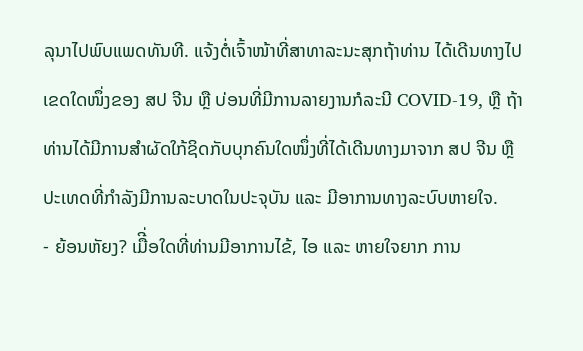ລຸນາໄປພົບແພດທັນທີ. ແຈ້ງຕໍ່ເຈົ້າໜ້າທີ່ສາທາລະນະສຸກຖ້າທ່ານ ໄດ້ເດີນທາງໄປເຂດໃດໜຶ່ງຂອງ ສປ ຈີນ ຫຼື ບ່ອນທີ່ມີການລາຍງານກໍລະນີ COVID-19, ຫຼື ຖ້າທ່ານໄດ້ມີການສຳຜັດໃກ້ຊິດກັບບຸກຄົນໃດໜຶ່ງທີ່ໄດ້ເດີນທາງມາຈາກ ສປ ຈີນ ຫຼື ປະເທດທີ່ກໍາລັງມີການລະບາດໃນປະຈຸບັນ ແລະ ມີອາການທາງລະບົບຫາຍໃຈ.
- ຍ້ອນຫັຍງ? ເມືີ່ອໃດທີ່ທ່ານມີອາການໄຂ້, ໄອ ແລະ ຫາຍໃຈຍາກ ການ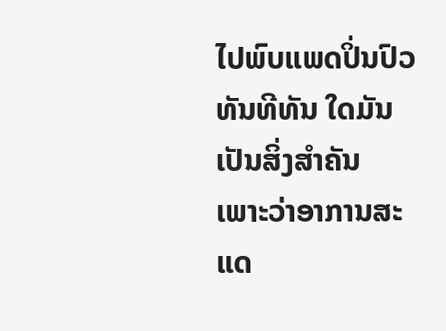ໄປພົບແພດປິ່ນປົວທັນທີທັນ ໃດມັນເປັນສິ່ງສຳຄັນ ເພາະວ່າອາການສະແດ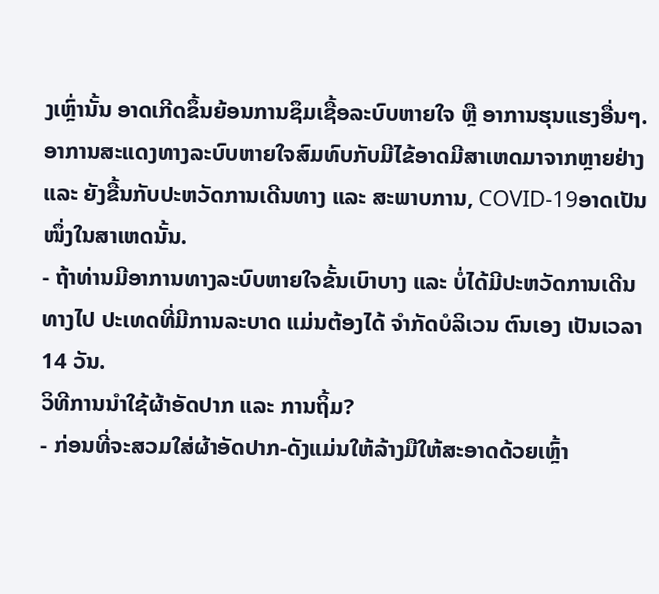ງເຫຼົ່ານັ້ນ ອາດເກີດຂຶ້ນຍ້ອນການຊຶມເຊື້ອລະບົບຫາຍໃຈ ຫຼື ອາການຮຸນແຮງອື່ນໆ. ອາການສະແດງທາງລະບົບຫາຍໃຈສົມທົບກັບມີໄຂ້ອາດມີສາເຫດມາຈາກຫຼາຍຢ່າງ ແລະ ຍັງຂື້ນກັບປະຫວັດການເດີນທາງ ແລະ ສະພາບການ, COVID-19ອາດເປັນໜຶ່ງໃນສາເຫດນັ້ນ.
- ຖ້າທ່ານມີອາການທາງລະບົບຫາຍໃຈຂັ້ນເບົາບາງ ແລະ ບໍ່ໄດ້ມີປະຫວັດການເດີນທາງໄປ ປະເທດທີ່ມີການລະບາດ ແມ່ນຕ້ອງໄດ້ ຈຳກັດບໍລິເວນ ຕົນເອງ ເປັນເວລາ 14 ວັນ.
ວິທີການນຳໃຊ້ຜ້າອັດປາກ ແລະ ການຖິ້ມ?
- ກ່ອນທີ່ຈະສວມໃສ່ຜ້າອັດປາກ-ດັງແມ່ນໃຫ້ລ້າງມືໃຫ້ສະອາດດ້ວຍເຫຼົ້າ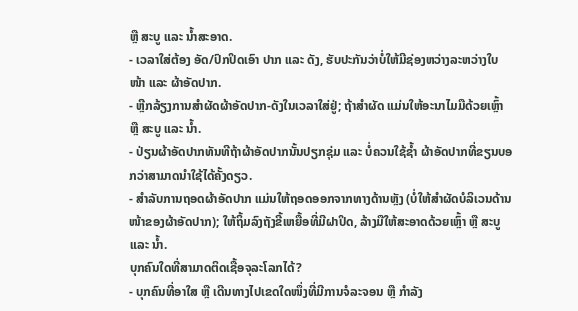ຫຼື ສະບູ ແລະ ນ້ຳສະອາດ.
- ເວລາໃສ່ຕ້ອງ ອັດ/ປົກປິດເອົາ ປາກ ແລະ ດັງ, ຮັບປະກັນວ່າບໍ່ໃຫ້ມີຊ່ອງຫວ່າງລະຫວ່າງໃບໜ້າ ແລະ ຜ້າອັດປາກ.
- ຫຼີກລ້ຽງການສໍາຜັດຜ້າອັດປາກ-ດັງໃນເວລາໃສ່ຢູ່; ຖ້າສຳຜັດ ແມ່ນໃຫ້ອະນາໄມມືດ້ວຍເຫຼົ້າ ຫຼື ສະບູ ແລະ ນ້ຳ.
- ປ່ຽນຜ້າອັດປາກທັນທີຖ້າຜ້າອັດປາກນັ້ນປຽກຊຸ່ມ ແລະ ບໍ່ຄວນໃຊ້ຊ້ຳ ຜ້າອັດປາກທີ່ຂຽນບອກວ່າສາມາດນຳໃຊ້ໄດ້ຄັ້ງດຽວ.
- ສຳລັບການຖອດຜ້າອັດປາກ ແມ່ນໃຫ້ຖອດອອກຈາກທາງດ້ານຫຼັງ (ບໍ່ໃຫ້ສຳຜັດບໍລິເວນດ້ານໜ້າຂອງຜ້າອັດປາກ); ໃຫ້ຖິ້ມລົງຖັງຂີ້ເຫຍື້ອທີ່ມີຝາປິດ, ລ້າງມືໃຫ້ສະອາດດ້ວຍເຫຼົ້າ ຫຼື ສະບູ ແລະ ນ້ຳ.
ບຸກຄົນໃດທີ່ສາມາດຕິດເຊື້ອຈຸລະໂລກໄດ້?
- ບຸກຄົນທີ່ອາໃສ ຫຼື ເດີນທາງໄປເຂດໃດໜຶ່ງທີ່ມີການຈໍລະຈອນ ຫຼື ກຳລັງ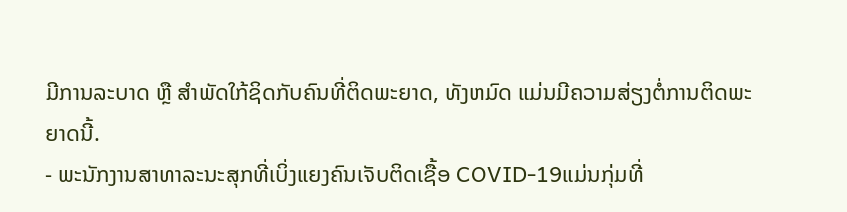ມີການລະບາດ ຫຼື ສຳພັດໃກ້ຊິດກັບຄົນທີ່ຕິດພະຍາດ, ທັງຫມົດ ແມ່ນມີຄວາມສ່ຽງຕໍ່ການຕິດພະຍາດນີ້.
- ພະນັກງານສາທາລະນະສຸກທີ່ເບິ່ງແຍງຄົນເຈັບຕິດເຊື້ອ COVID-19ແມ່ນກຸ່ມທີ່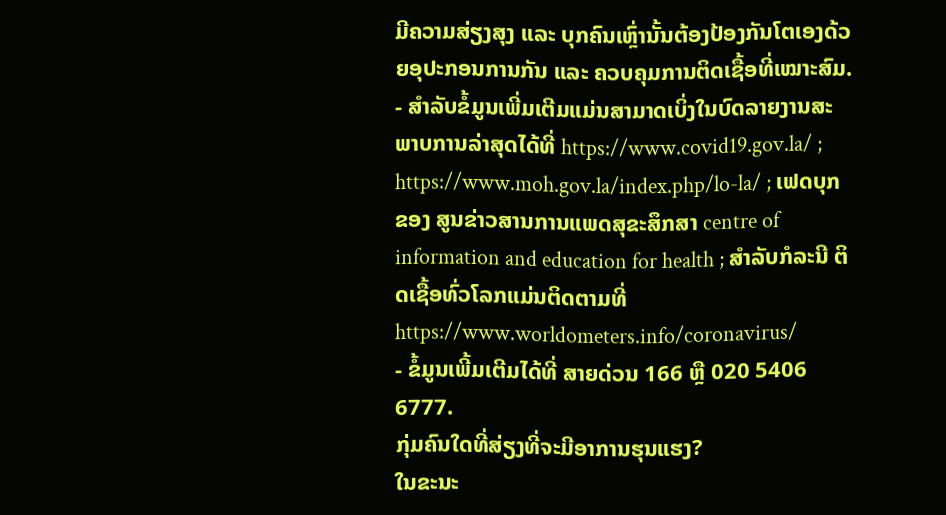ມີຄວາມສ່ຽງສຸງ ແລະ ບຸກຄົນເຫຼົ່ານັ້ນຕ້ອງປ້ອງກັນໂຕເອງດ້ວຍອຸປະກອນການກັນ ແລະ ຄວບຄຸມການຕິດເຊື້ອທີ່ເໝາະສົມ.
- ສຳລັບຂໍ້ມູນເພີ່ມເຕີມແມ່ນສາມາດເບິ່ງໃນບົດລາຍງານສະພາບການລ່າສຸດໄດ້ທີ່ https://www.covid19.gov.la/ ; https://www.moh.gov.la/index.php/lo-la/ ; ເຟດບຸກຂອງ ສູນຂ່າວສານການແພດສຸຂະສຶກສາ centre of information and education for health ; ສຳລັບກໍລະນີ ຕິດເຊື້ອທົ່ວໂລກແມ່ນຕິດຕາມທີ່ https://www.worldometers.info/coronavirus/
- ຂໍ້ມູນເພີ້ມເຕີມໄດ້ທີ່ ສາຍດ່ວນ 166 ຫຼື 020 5406 6777.
ກຸ່ມຄົນໃດທີ່ສ່ຽງທີ່ຈະມີອາການຮຸນແຮງ?
ໃນຂະນະ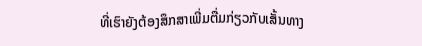ທີ່ເຮົາຍັງຕ້ອງສຶກສາເພີ່ມຕື່ມກ່ຽວກັບເສັ້ນທາງ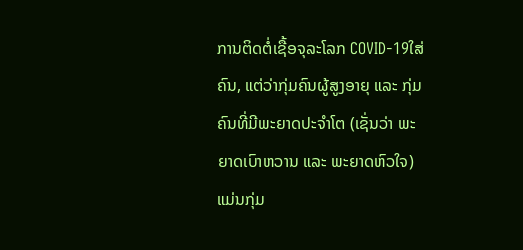ການຕິດຕໍ່ເຊື້ອຈຸລະໂລກ COVID-19ໃສ່ຄົນ, ແຕ່ວ່າກຸ່ມຄົນຜູ້ສູງອາຍຸ ແລະ ກຸ່ມຄົນທີ່ມີພະຍາດປະຈຳໂຕ (ເຊັ່ນວ່າ ພະຍາດເບົາຫວານ ແລະ ພະຍາດຫົວໃຈ) ແມ່ນກຸ່ມ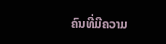ຄົນທີ່ມີຄວາມ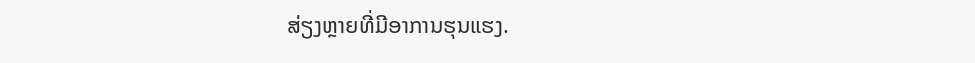ສ່ຽງຫຼາຍທີ່ມີອາການຮຸນແຮງ.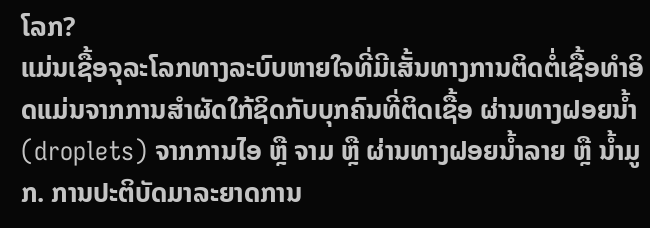ໂລກ?
ແມ່ນເຊື້ອຈຸລະໂລກທາງລະບົບຫາຍໃຈທີ່ມີເສັ້ນທາງການຕິດຕໍ່ເຊື້ອທໍາອິດແມ່ນຈາກການສໍາຜັດໃກ້ຊິດກັບບຸກຄົນທີ່ຕິດເຊື້ອ ຜ່ານທາງຝອຍນ້ຳ (droplets) ຈາກການໄອ ຫຼື ຈາມ ຫຼື ຜ່ານທາງຝອຍນ້ຳລາຍ ຫຼື ນ້ຳມູກ. ການປະຕິບັດມາລະຍາດການ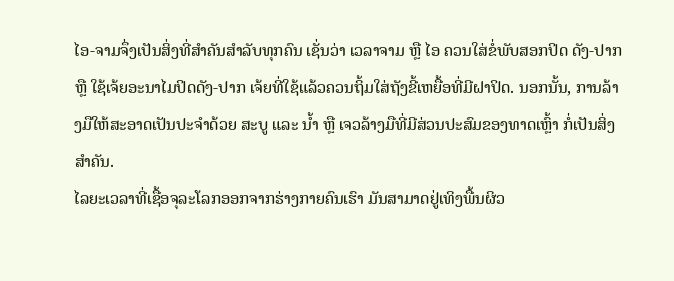ໄອ-ຈາມຈຶ່ງເປັນສິ່ງທີ່ສຳຄັນສຳລັບທຸກຄົນ ເຊັ່ນວ່າ ເວລາຈາມ ຫຼື ໄອ ຄວນໃສ່ຂໍ່ພັບສອກປິດ ດັງ-ປາກ ຫຼື ໃຊ້ເຈ້ຍອະນາໄມປິດດັງ-ປາກ ເຈ້ຍທີ່ໃຊ້ແລ້ວຄວນຖິ້ມໃສ່ຖັງຂີ້ເຫຍື້ອທີ່ມີຝາປິດ. ນອກນັ້ນ, ການລ້າງມືໃຫ້ສະອາດເປັນປະຈໍາດ້ວຍ ສະບູ ແລະ ນ້ຳ ຫຼື ເຈວລ້າງມືທີ່ມີສ່ວນປະສົມຂອງທາດເຫຼົ້າ ກໍ່ເປັນສິ່ງສຳຄັນ.
ໄລຍະເວລາທີ່ເຊື້ອຈຸລະໂລກອອກຈາກຮ່າງກາຍຄົນເຮົາ ມັນສາມາດຢູ່ເທິງພື້ນຜິວ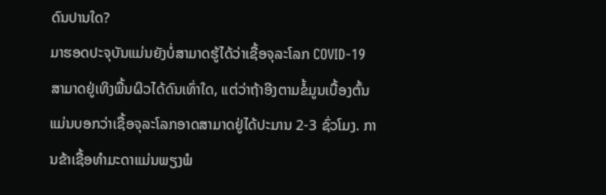ດົນປານໃດ?
ມາຮອດປະຈຸບັນແມ່ນຍັງບໍ່ສາມາດຮູ້ໄດ້ວ່າເຊື້ອຈຸລະໂລກ COVID-19 ສາມາດຢູ່ເທິງພື້ນຜິວໄດ້ດົນເທົ່າໃດ, ແຕ່ວ່າຖ້າອີງຕາມຂໍ້ມູນເບື້ອງຕົ້ນແມ່ນບອກວ່າເຊື້ອຈຸລະໂລກອາດສາມາດຢູ່ໄດ້ປະມານ 2-3 ຊົ່ວໂມງ. ການຂ້າເຊື້ອທຳມະດາແມ່ນພຽງພໍ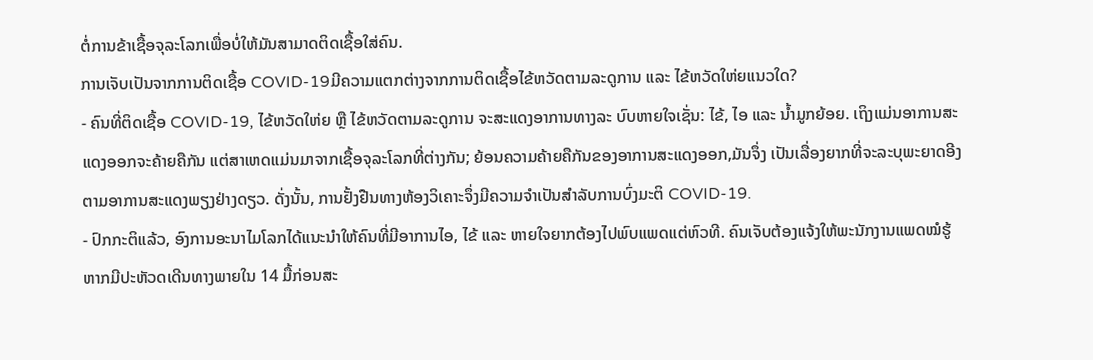ຕໍ່ການຂ້າເຊື້ອຈຸລະໂລກເພື່ອບໍ່ໃຫ້ມັນສາມາດຕິດເຊື້ອໃສ່ຄົນ.
ການເຈັບເປັນຈາກການຕິດເຊື້ອ COVID-19ມີຄວາມແຕກຕ່າງຈາກການຕິດເຊື້ອໄຂ້ຫວັດຕາມລະດູການ ແລະ ໄຂ້ຫວັດໃຫ່ຍແນວໃດ?
- ຄົນທີ່ຕິດເຊື້ອ COVID-19, ໄຂ້ຫວັດໃຫ່ຍ ຫຼື ໄຂ້ຫວັດຕາມລະດູການ ຈະສະແດງອາການທາງລະ ບົບຫາຍໃຈເຊັ່ນ: ໄຂ້, ໄອ ແລະ ນ້ຳມູກຍ້ອຍ. ເຖິງແມ່ນອາການສະແດງອອກຈະຄ້າຍຄືກັນ ແຕ່ສາເຫດແມ່ນມາຈາກເຊື້ອຈຸລະໂລກທີ່ຕ່າງກັນ; ຍ້ອນຄວາມຄ້າຍຄືກັນຂອງອາການສະແດງອອກ,ມັນຈຶ່ງ ເປັນເລື່ອງຍາກທີ່ຈະລະບຸພະຍາດອີງຕາມອາການສະແດງພຽງຢ່າງດຽວ. ດັ່ງນັ້ນ, ການຢັ້ງຢືນທາງຫ້ອງວິເຄາະຈຶ່ງມີຄວາມຈຳເປັນສຳລັບການບົ່ງມະຕິ COVID-19.
- ປົກກະຕິແລ້ວ, ອົງການອະນາໄມໂລກໄດ້ແນະນຳໃຫ້ຄົນທີ່ມີອາການໄອ, ໄຂ້ ແລະ ຫາຍໃຈຍາກຕ້ອງໄປພົບແພດແຕ່ຫົວທີ. ຄົນເຈັບຕ້ອງແຈ້ງໃຫ້ພະນັກງານແພດໝໍຮູ້ ຫາກມີປະຫັວດເດີນທາງພາຍໃນ 14 ມື້ກ່ອນສະ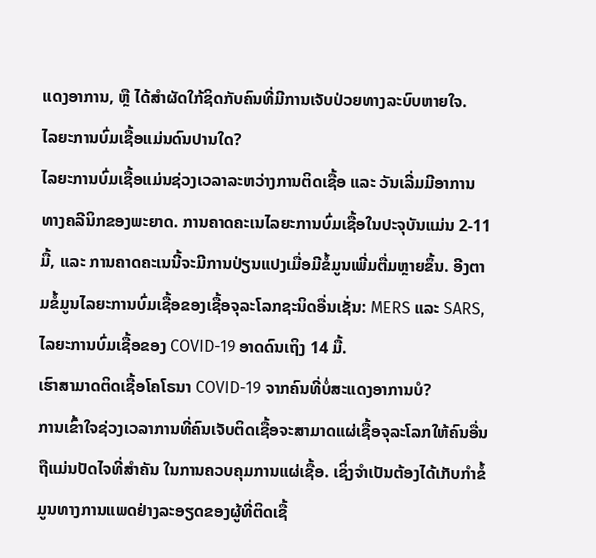ແດງອາການ, ຫຼື ໄດ້ສຳຜັດໃກ້ຊິດກັບຄົນທີ່ມີການເຈັບປ່ວຍທາງລະບົບຫາຍໃຈ.
ໄລຍະການບົ່ມເຊື້ອແມ່ນດົນປານໃດ?
ໄລຍະການບົ່ມເຊື້ອແມ່ນຊ່ວງເວລາລະຫວ່າງການຕິດເຊື້ອ ແລະ ວັນເລີ່ມມີອາການ ທາງຄລີນິກຂອງພະຍາດ. ການຄາດຄະເນໄລຍະການບົ່ມເຊື້ອໃນປະຈຸບັນແມ່ນ 2-11 ມື້, ແລະ ການຄາດຄະເນນີ້ຈະມີການປ່ຽນແປງເມື່ອມີຂໍ້ມູນເພີ່ມຕື່ມຫຼາຍຂຶ້ນ. ອີງຕາມຂໍ້ມູນໄລຍະການບົ່ມເຊື້ອຂອງເຊື້ອຈຸລະໂລກຊະນິດອື່ນເຊັ່ນ: MERS ແລະ SARS, ໄລຍະການບົ່ມເຊື້ອຂອງ COVID-19 ອາດດົນເຖິງ 14 ມື້.
ເຮົາສາມາດຕິດເຊື້ອໂຄໂຣນາ COVID-19 ຈາກຄົນທີ່ບໍ່ສະແດງອາການບໍ?
ການເຂົ້າໃຈຊ່ວງເວລາການທີ່ຄົນເຈັບຕິດເຊື້ອຈະສາມາດແຜ່ເຊື້ອຈຸລະໂລກໃຫ້ຄົນອື່ນ ຖືແມ່ນປັດໄຈທີ່ສຳຄັນ ໃນການຄວບຄຸມການແຜ່ເຊື້ອ. ເຊິ່ງຈຳເປັນຕ້ອງໄດ້ເກັບກຳຂໍ້ມູນທາງການແພດຢ່າງລະອຽດຂອງຜູ້ທີ່ຕິດເຊື້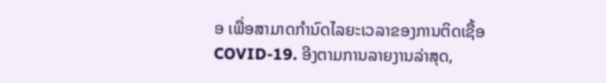ອ ເພື່ອສາມາດກຳນົດໄລຍະເວລາຂອງການຕິດເຊື້ອ COVID-19. ອີງຕາມການລາຍງານລ່າສຸດ,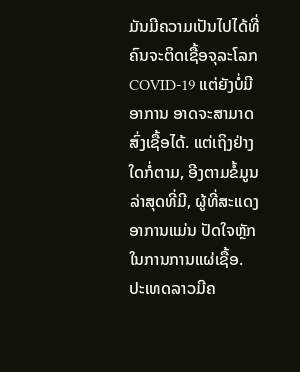ມັນມີຄວາມເປັນໄປໄດ້ທີ່ຄົນຈະຕິດເຊື້ອຈຸລະໂລກ COVID-19 ແຕ່ຍັງບໍ່ມີອາການ ອາດຈະສາມາດສົ່ງເຊື້ອໄດ້. ແຕ່ເຖິງຢ່າງໃດກໍ່ຕາມ, ອີງຕາມຂໍ້ມູນລ່າສຸດທີ່ມີ, ຜູ້ທີ່ສະແດງອາການແມ່ນ ປັດໃຈຫຼັກໃນການການແຜ່ເຊື້ອ.
ປະເທດລາວມີຄ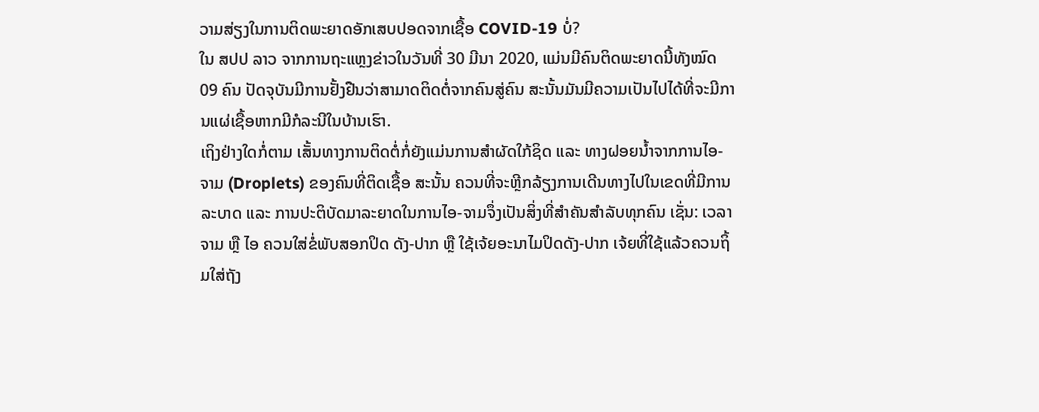ວາມສ່ຽງໃນການຕິດພະຍາດອັກເສບປອດຈາກເຊື້ອ COVID-19 ບໍ່?
ໃນ ສປປ ລາວ ຈາກການຖະແຫຼງຂ່າວໃນວັນທີ່ 30 ມີນາ 2020, ແມ່ນມີຄົນຕິດພະຍາດນີ້ທັງໝົດ 09 ຄົນ ປັດຈຸບັນມີການຢັ້ງຢືນວ່າສາມາດຕິດຕໍ່ຈາກຄົນສູ່ຄົນ ສະນັ້ນມັນມີຄວາມເປັນໄປໄດ້ທີ່ຈະມີການແຜ່ເຊື້ອຫາກມີກໍລະນີໃນບ້ານເຮົາ.
ເຖິງຢ່າງໃດກໍ່ຕາມ ເສັ້ນທາງການຕິດຕໍ່ກໍ່ຍັງແມ່ນການສໍາຜັດໃກ້ຊິດ ແລະ ທາງຝອຍນ້ຳຈາກການໄອ-ຈາມ (Droplets) ຂອງຄົນທີ່ຕິດເຊື້ອ ສະນັ້ນ ຄວນທີ່ຈະຫຼີກລ້ຽງການເດີນທາງໄປໃນເຂດທີ່ມີການລະບາດ ແລະ ການປະຕິບັດມາລະຍາດໃນການໄອ-ຈາມຈຶ່ງເປັນສິ່ງທີ່ສຳຄັນສຳລັບທຸກຄົນ ເຊັ່ນ: ເວລາຈາມ ຫຼື ໄອ ຄວນໃສ່ຂໍ່ພັບສອກປິດ ດັງ-ປາກ ຫຼື ໃຊ້ເຈ້ຍອະນາໄມປິດດັງ-ປາກ ເຈ້ຍທີ່ໃຊ້ແລ້ວຄວນຖິ້ມໃສ່ຖັງ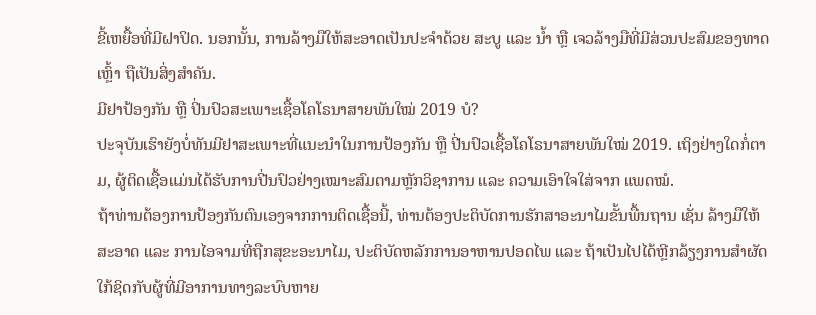ຂີ້ເຫຍື້ອທີ່ມີຝາປິດ. ນອກນັ້ນ, ການລ້າງມືໃຫ້ສະອາດເປັນປະຈໍາດ້ວຍ ສະບູ ແລະ ນ້ຳ ຫຼື ເຈວລ້າງມືທີ່ມີສ່ວນປະສົມຂອງທາດເຫຼົ້າ ຖືເປັນສິ່ງສຳຄັນ.
ມີຢາປ້ອງກັນ ຫຼື ປິ່ນປົວສະເພາະເຊື້ອໂຄໂຣນາສາຍພັນໃໝ່ 2019 ບໍ?
ປະຈຸບັນເຮົາຍັງບໍ່ທັນມີຢາສະເພາະທີ່ແນະນຳໃນການປ້ອງກັນ ຫຼື ປີ່ນປົວເຊື້ອໂຄໂຣນາສາຍພັນໃໝ່ 2019. ເຖິງຢ່າງໃດກໍ່ຕາມ, ຜູ້ຕິດເຊື້ອແມ່ນໄດ້ຮັບການປີ່ນປົວຢ່າງເໝາະສົມຕາມຫຼັກວິຊາການ ແລະ ຄວາມເອົາໃຈໃສ່ຈາກ ແພດໝໍ.
ຖ້າທ່ານຕ້ອງການປ້ອງກັນຕົນເອງຈາກການຕິດເຊື້ອນີ້, ທ່ານຕ້ອງປະຕິບັດການຮັກສາອະນາໄມຂັ້ນພື້ນຖານ ເຊັ່ນ ລ້າງມືໃຫ້ສະອາດ ແລະ ການໄອຈາມທີ່ຖືກສຸຂະອະນາໄມ, ປະຕິບັດຫລັກການອາຫານປອດໄພ ແລະ ຖ້າເປັນໄປໄດ້ຫຼີກລ້ຽງການສຳຜັດໃກ້ຊິດກັບຜູ້ທີ່ມີອາການທາງລະບົບຫາຍ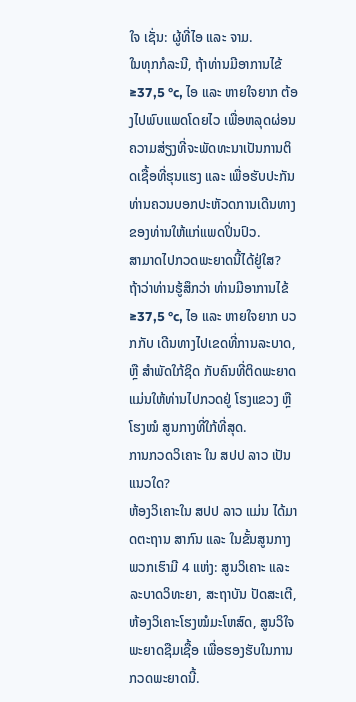ໃຈ ເຊັ່ນ: ຜູ້ທີ່ໄອ ແລະ ຈາມ.
ໃນທຸກກໍລະນີ, ຖ້າທ່ານມີອາການໄຂ້ ≥37,5 °c, ໄອ ແລະ ຫາຍໃຈຍາກ ຕ້ອງໄປພົບແພດໂດຍໄວ ເພື່ອຫລຸດຜ່ອນຄວາມສ່ຽງທີ່ຈະພັດທະນາເປັນການຕິດເຊື້ອທີ່ຮຸນແຮງ ແລະ ເພື່ອຮັບປະກັນ ທ່ານຄວນບອກປະຫັວດການເດີນທາງຂອງທ່ານໃຫ້ແກ່ແພດປິ່ນປົວ.
ສາມາດໄປກວດພະຍາດນີ້ໄດ້ຢູ່ໃສ?
ຖ້າວ່າທ່ານຮູ້ສຶກວ່າ ທ່ານມີອາການໄຂ້ ≥37,5 °c, ໄອ ແລະ ຫາຍໃຈຍາກ ບວກກັບ ເດີນທາງໄປເຂດທີ່ການລະບາດ, ຫຼື ສຳພັດໃກ້ຊິດ ກັບຄົນທີ່ຕິດພະຍາດ ແມ່ນໃຫ້ທ່ານໄປກວດຢູ່ ໂຮງແຂວງ ຫຼື ໂຮງໝໍ ສູນກາງທີ່ໃກ້ທີ່ສຸດ.
ການກວດວິເຄາະ ໃນ ສປປ ລາວ ເປັນແນວໃດ?
ຫ້ອງວິເຄາະໃນ ສປປ ລາວ ແມ່ນ ໄດ້ມາດຕະຖານ ສາກົນ ແລະ ໃນຂັ້ນສູນກາງພວກເຮົາມີ 4 ແຫ່ງ: ສູນວິເຄາະ ແລະ ລະບາດວິທະຍາ, ສະຖາບັນ ປັດສະເຕີ, ຫ້ອງວິເຄາະໂຮງໝໍມະໂຫສົດ, ສູນວິໃຈພະຍາດຊືມເຊື້ອ ເພື່ອຮອງຮັບໃນການກວດພະຍາດນີ້.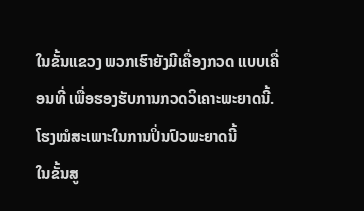ໃນຂັ້ນແຂວງ ພວກເຮົາຍັງມີເຄື່ອງກວດ ແບບເຄື່ອນທີ່ ເພື່ອຮອງຮັບການກວດວິເຄາະພະຍາດນີ້.
ໂຮງໝໍສະເພາະໃນການປິ່ນປົວພະຍາດນີ້
ໃນຂັ້ນສູ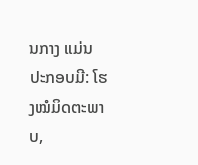ນກາງ ແມ່ນ ປະກອບມີ: ໂຮງໝໍມິດຕະພາບ,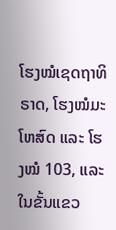ໂຮງໝໍເຊດຖາທິຣາດ, ໂຮງໝໍມະໂຫສົດ ແລະ ໂຮງໝໍ 103, ແລະ ໃນຂັ້ນແຂວ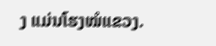ງ ແມ່ນໂຮງໝໍແຂວງ.